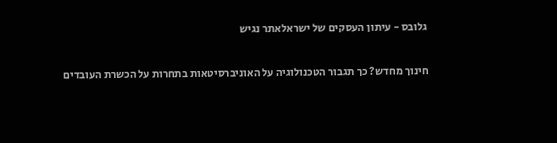גלובס - עיתון העסקים של ישראלאתר נגיש

חינוך מחדש? כך תגבור הטכנולוגיה על האוניברסיטאות בתחרות על הכשרת העובדים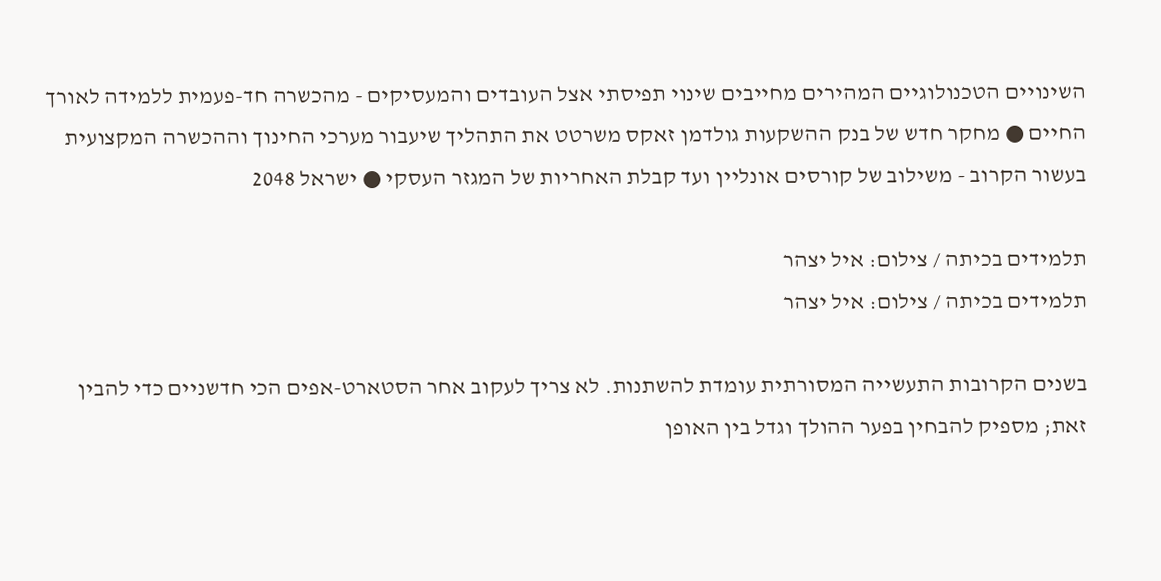השינויים הטכנולוגיים המהירים מחייבים שינוי תפיסתי אצל העובדים והמעסיקים - מהכשרה חד-פעמית ללמידה לאורך החיים ● מחקר חדש של בנק ההשקעות גולדמן זאקס משרטט את התהליך שיעבור מערכי החינוך וההכשרה המקצועית בעשור הקרוב - משילוב של קורסים אונליין ועד קבלת האחריות של המגזר העסקי ● ישראל 2048

תלמידים בכיתה / צילום: איל יצהר
תלמידים בכיתה / צילום: איל יצהר

בשנים הקרובות התעשייה המסורתית עומדת להשתנות. לא צריך לעקוב אחר הסטארט-אפים הכי חדשניים כדי להבין זאת; מספיק להבחין בפער ההולך וגדל בין האופן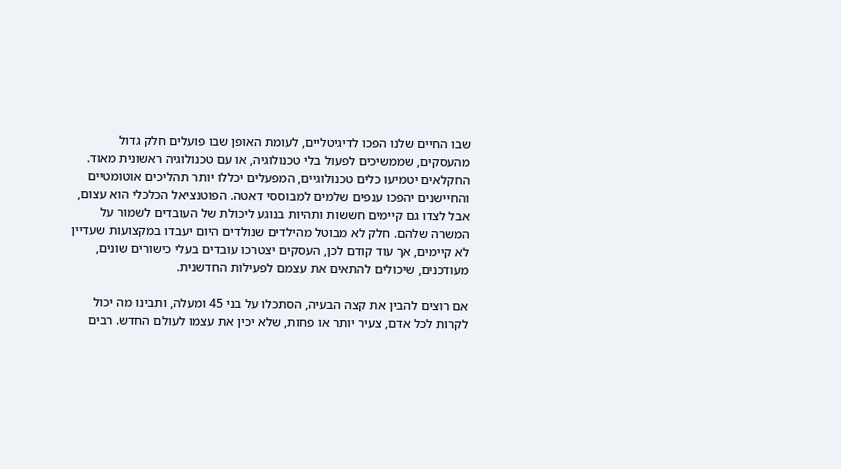שבו החיים שלנו הפכו לדיגיטליים, לעומת האופן שבו פועלים חלק גדול מהעסקים, שממשיכים לפעול בלי טכנולוגיה, או עם טכנולוגיה ראשונית מאוד. החקלאים יטמיעו כלים טכנולוגיים, המפעלים יכללו יותר תהליכים אוטומטיים והחיישנים יהפכו ענפים שלמים למבוססי דאטה. הפוטנציאל הכלכלי הוא עצום, אבל לצדו גם קיימים חששות ותהיות בנוגע ליכולת של העובדים לשמור על המשרה שלהם. חלק לא מבוטל מהילדים שנולדים היום יעבדו במקצועות שעדיין לא קיימים, אך עוד קודם לכן, העסקים יצטרכו עובדים בעלי כישורים שונים, מעודכנים, שיכולים להתאים את עצמם לפעילות החדשנית.

אם רוצים להבין את קצה הבעיה, הסתכלו על בני 45 ומעלה, ותבינו מה יכול לקרות לכל אדם, צעיר יותר או פחות, שלא יכין את עצמו לעולם החדש. רבים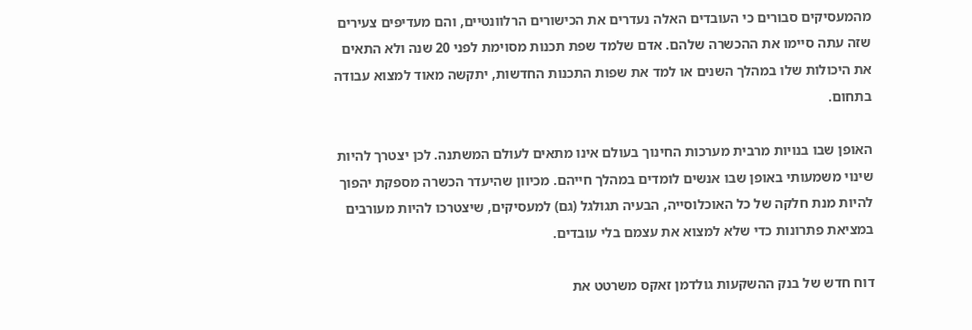מהמעסיקים סבורים כי העובדים האלה נעדרים את הכישורים הרלוונטיים, והם מעדיפים צעירים שזה עתה סיימו את ההכשרה שלהם. אדם שלמד שפת תכנות מסוימת לפני 20 שנה ולא התאים את היכולות שלו במהלך השנים או למד את שפות התכנות החדשות, יתקשה מאוד למצוא עבודה בתחום.

האופן שבו בנויות מרבית מערכות החינוך בעולם אינו מתאים לעולם המשתנה. לכן יצטרך להיות שינוי משמעותי באופן שבו אנשים לומדים במהלך חייהם. מכיוון שהיעדר הכשרה מספקת יהפוך להיות מנת חלקה של כל האוכלוסייה, הבעיה תגולגל (גם) למעסיקים, שיצטרכו להיות מעורבים במציאת פתרונות כדי שלא למצוא את עצמם בלי עובדים.

דוח חדש של בנק ההשקעות גולדמן זאקס משרטט את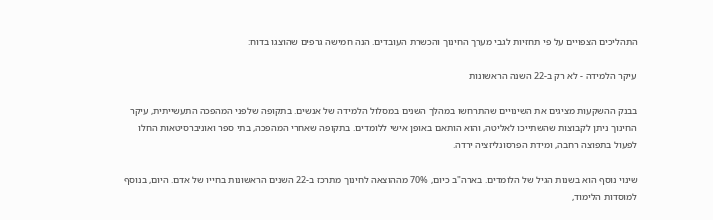התהליכים הצפויים על פי תחזיות לגבי מערך החינוך והכשרת העובדים. הנה חמישה גרפים שהוצגו בדוח:

עיקר הלמידה - לא רק ב-22 השנה הראשונות

בבנק ההשקעות מציגים את השינויים שהתרחשו במהלך השנים במסלול הלמידה של אנשים. בתקופה שלפני המהפכה התעשייתית, עיקר החינוך ניתן לקבוצות שהשתייכו לאליטה, והוא הותאם באופן אישי ללומדים. בתקופה שאחרי המהפכה, בתי ספר ואוניברסיטאות החלו לפעול בתפוצה רחבה, ומידת הפרסונליזציה ירדה.

שינוי נוסף הוא בשנות הגיל של הלומדים. בארה"ב כיום, 70% מההוצאה לחינוך מתרכז ב-22 השנים הראשונות בחייו של אדם. היום, בנוסף למוסדות הלימוד,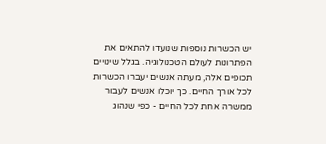יש הכשרות נוספות שנועדו להתאים את הפתרונות לעולם הטכנולוגיה. בגלל שינויים תכופים אלה, מעתה אנשים יעברו הכשרות לכל אורך החיים. כך יוכלו אנשים לעבור ממשרה אחת לכל החיים - כפי שנהוג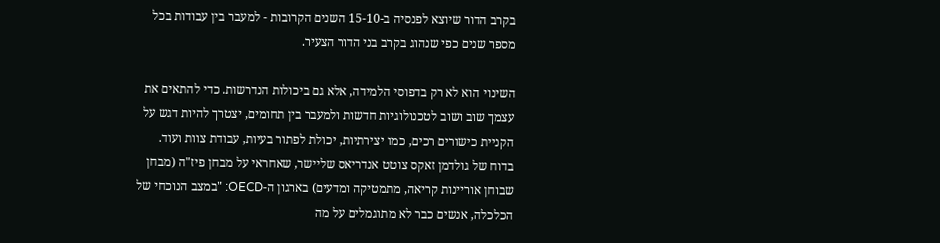בקרב הדור שיוצא לפנסיה ב-15-10 השנים הקרובות - למעבר בין עבודות בכל מספר שנים כפי שנהוג בקרב בני הדור הצעיר.

השינוי הוא לא רק בדפוסי הלמידה, אלא גם ביכולות הנדרשות. כדי להתאים את עצמך שוב ושוב לטכנולוגיות חדשות ולמעבר בין תחומים, יצטרך להיות דגש על הקניית כישורים רכים, כמו יצירתיות, יכולת לפתור בעיות, עבודת צוות ועוד. בדוח של גולדמן זאקס צוטט אנדריאס שליישר, שאחראי על מבחן פיז"ה (מבחן שבוחן אוריינות קריאה, מתמטיקה ומדעים) בארגון ה-OECD: "במצב הנוכחי של הכלכלה, אנשים כבר לא מתוגמלים על מה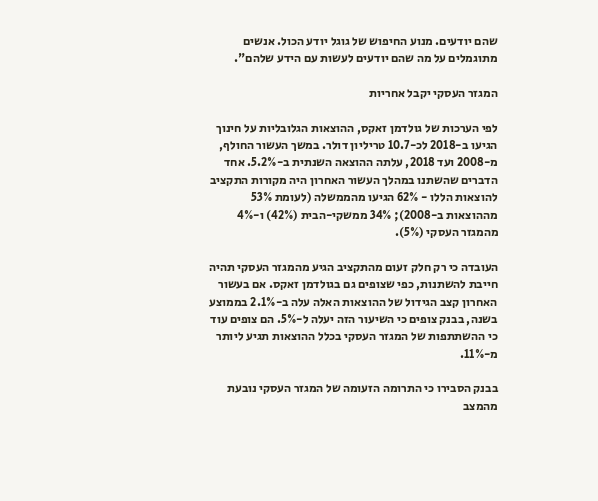שהם יודעים. מנוע החיפוש של גוגל יודע הכול. אנשים מתוגמלים על מה שהם יודעים לעשות עם הידע שלהם".

המגזר העסקי יקבל אחריות

לפי הערכות של גולדמן זאקס, ההוצאות הגלובליות על חינוך הגיעו ב-2018 לכ-10.7 טריליון דולר. במשך העשור החולף, מ-2008 ועד 2018, עלתה ההוצאה השנתית ב-5.2%. אחד הדברים שהשתנו במהלך העשור האחרון היה מקורות התקציב להוצאות הללו - 62% הגיעו מהממשלה (לעומת 53% מההוצאות ב-2008); 34% ממשקי-הבית (42%) ו-4% מהמגזר העסקי (5%).

העובדה כי רק חלק זעום מהתקציב הגיע מהמגזר העסקי תהיה חייבת להשתנות, כפי שצופים גם בגולדמן זאקס. אם בעשור האחרון קצב הגידול של ההוצאות האלה עלה ב-2.1% בממוצע בשנה, בבנק צופים כי השיעור הזה יעלה ל-5%. הם צופים עוד כי ההשתתפות של המגזר העסקי בכלל ההוצאות תגיע ליותר מ-11%.

בבנק הסבירו כי התרומה הזעומה של המגזר העסקי נובעת מהמצב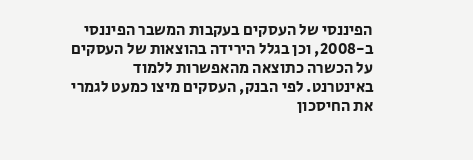הפיננסי של העסקים בעקבות המשבר הפיננסי ב-2008, וכן בגלל הירידה בהוצאות של העסקים על הכשרה כתוצאה מהאפשרות ללמוד באינטרנט. לפי הבנק, העסקים מיצו כמעט לגמרי את החיסכון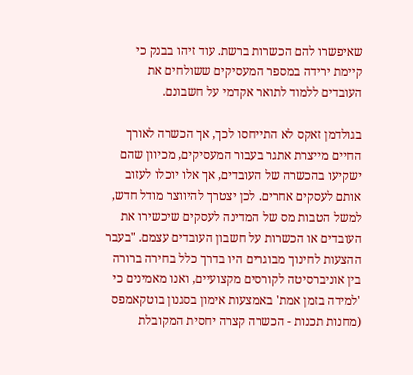שאיפשרו להם הכשרות ברשת. עוד זיהו בבנק כי קיימת ירידה במספר המעסיקים ששולחים את העובדים ללמוד לתואר אקדמי על חשבונם.

בגולדמן זאקס לא התייחסו לכך, אך הכשרה לאורך החיים מייצרת אתגר בעבור המעסיקים, מכיוון שהם ישקיעו בהכשרה של העובדים, אך אלו יוכלו לעזוב אותם לעסקים אחרים. לכן יצטרך להיווצר מודל חדש, למשל הטבות מס של המדינה לעסקים שיכשירו את העובדים או הכשרות על חשבון העובדים עצמם. "בעבר ההצעות לחינוך מבוגרים היו בדרך כלל בחירה ברורה בין אוניברסיטה לקורסים מקצועיים, ואנו מאמינים כי 'למידה בזמן אמת' באמצעות אימון בסגנון בוטקאמפס (מחנות תכנות - הכשרה קצרה יחסית המקובלת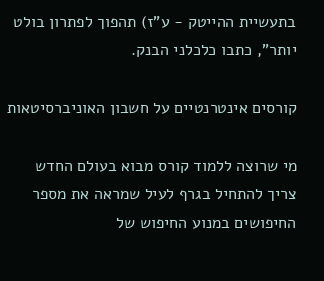בתעשיית ההייטק - ע"ז) תהפוך לפתרון בולט יותר", כתבו כלכלני הבנק.

קורסים אינטרנטיים על חשבון האוניברסיטאות

מי שרוצה ללמוד קורס מבוא בעולם החדש צריך להתחיל בגרף לעיל שמראה את מספר החיפושים במנוע החיפוש של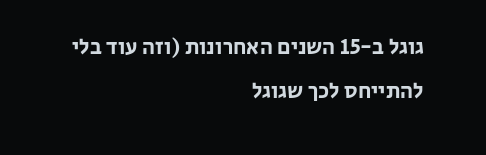גוגל ב-15 השנים האחרונות (וזה עוד בלי להתייחס לכך שגוגל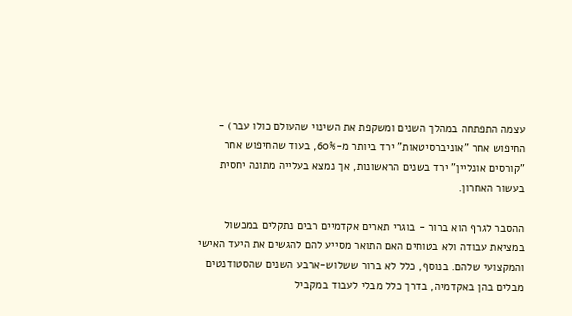עצמה התפתחה במהלך השנים ומשקפת את השינוי שהעולם כולו עבר) - החיפוש אחר "אוניברסיטאות" ירד ביותר מ-60%, בעוד שהחיפוש אחר "קורסים אונליין" ירד בשנים הראשונות, אך נמצא בעלייה מתונה יחסית בעשור האחרון.

ההסבר לגרף הוא ברור - בוגרי תארים אקדמיים רבים נתקלים במכשול במציאת עבודה ולא בטוחים האם התואר מסייע להם להגשים את היעד האישי והמקצועי שלהם. בנוסף, כלל לא ברור ששלוש-ארבע השנים שהסטודנטים מבלים בהן באקדמיה, בדרך כלל מבלי לעבוד במקביל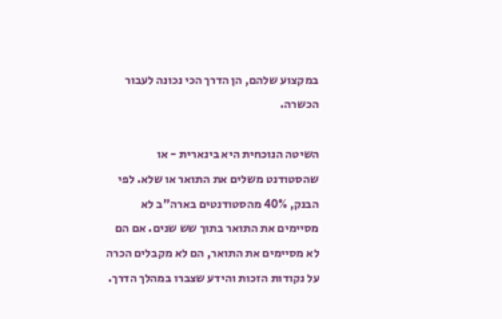במקצוע שלהם, הן הדרך הכי נכונה לעבור הכשרה.

השיטה הנוכחית היא בינארית - או שהסטודנט משלים את התואר או שלא. לפי הבנק, 40% מהסטודנטים בארה"ב לא מסיימים את התואר בתוך שש שנים. אם הם לא מסיימים את התואר, הם לא מקבלים הכרה על נקודות הזכות והידע שצברו במהלך הדרך.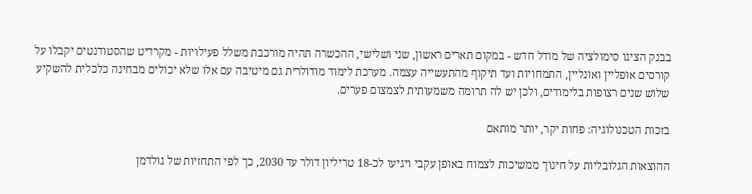בבנק הציגו סימולציה של מודל חדש - במקום תארים ראשון, שני ושלישי, ההכשרה תהיה מורכבת משלל פעילויות - מקרדיט שהסטודנטים יקבלו על קורסים אופליין ואונליין, התמחויות ועד תיקוף מהתעשייה עצמה. מערכת לימוד מודולרית גם מיטיבה עם אלו שלא יכולים מבחינה כלכלית להשקיע שלוש שנים רצופות בלימודים, ולכן יש לה תרומה משמעותית לצמצום פערים.

בזכות הטכנולוגיה: פחות יקר, יותר מותאם

ההוצאות הגלובליות על חינוך ממשיכות לצמוח באופן עקבי ויגיעו לכ-18 טריליון דולר עד 2030, כך לפי התחזיות של גולדמן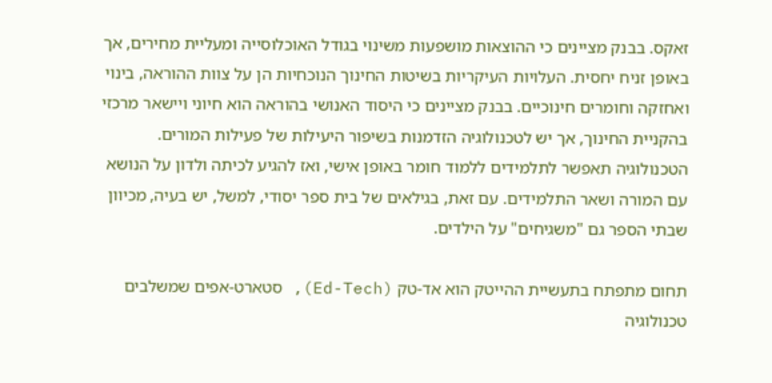זאקס. בבנק מציינים כי ההוצאות מושפעות משינוי בגודל האוכלוסייה ומעליית מחירים, אך באופן זניח יחסית. העלויות העיקריות בשיטות החינוך הנוכחיות הן על צוות ההוראה, בינוי ואחזקה וחומרים חינוכיים. בבנק מציינים כי היסוד האנושי בהוראה הוא חיוני ויישאר מרכזי בהקניית החינוך, אך יש לטכנולוגיה הזדמנות בשיפור היעילות של פעילות המורים. הטכנולוגיה תאפשר לתלמידים ללמוד חומר באופן אישי, ואז להגיע לכיתה ולדון על הנושא עם המורה ושאר התלמידים. עם זאת, בגילאים של בית ספר יסודי, למשל, יש בעיה, מכיוון שבתי הספר גם "משגיחים" על הילדים.

תחום מתפתח בתעשיית ההייטק הוא אד-טק (Ed-Tech), סטארט-אפים שמשלבים טכנולוגיה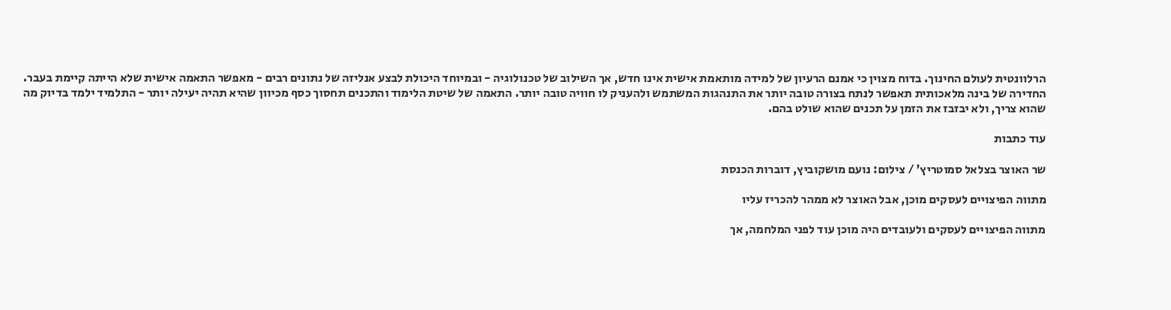הרלוונטית לעולם החינוך. בדוח מצוין כי אמנם הרעיון של למידה מותאמת אישית אינו חדש, אך השילוב של טכנולוגיה - ובמיוחד היכולת לבצע אנליזה של נתונים רבים - מאפשר התאמה אישית שלא הייתה קיימת בעבר. החדירה של בינה מלאכותית תאפשר לנתח בצורה טובה יותר את התנהגות המשתמש ולהעניק לו חוויה טובה יותר. התאמה של שיטת הלימוד והתכנים תחסוך כסף מכיוון שהיא תהיה יעילה יותר - התלמיד ילמד בדיוק מה שהוא צריך, ולא יבזבז את הזמן על תכנים שהוא שולט בהם.

עוד כתבות

שר האוצר בצלאל סמוטריץ' / צילום: נועם מושקוביץ, דוברות הכנסת

מתווה הפיצויים לעסקים מוכן, אבל האוצר לא ממהר להכריז עליו

מתווה הפיצויים לעסקים ולעובדים היה מוכן עוד לפני המלחמה, אך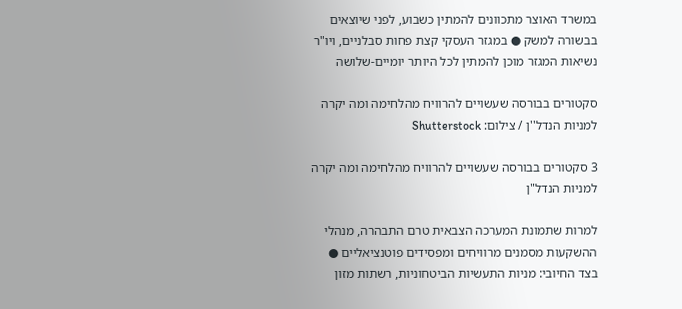במשרד האוצר מתכוונים להמתין כשבוע, לפני שיוצאים בבשורה למשק ● במגזר העסקי קצת פחות סבלניים, ויו"ר נשיאות המגזר מוכן להמתין לכל היותר יומיים-שלושה

סקטורים בבורסה שעשויים להרוויח מהלחימה ומה יקרה למניות הנדל''ן / צילום: Shutterstock

3 סקטורים בבורסה שעשויים להרוויח מהלחימה ומה יקרה למניות הנדל"ן

למרות שתמונת המערכה הצבאית טרם התבהרה, מנהלי ההשקעות מסמנים מרוויחים ומפסידים פוטנציאליים ● בצד החיובי: מניות התעשיות הביטחוניות, רשתות מזון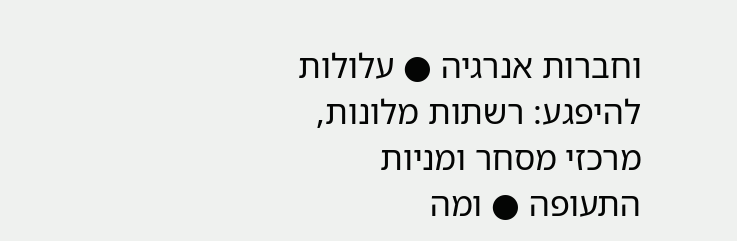וחברות אנרגיה ● עלולות להיפגע: רשתות מלונות, מרכזי מסחר ומניות התעופה ● ומה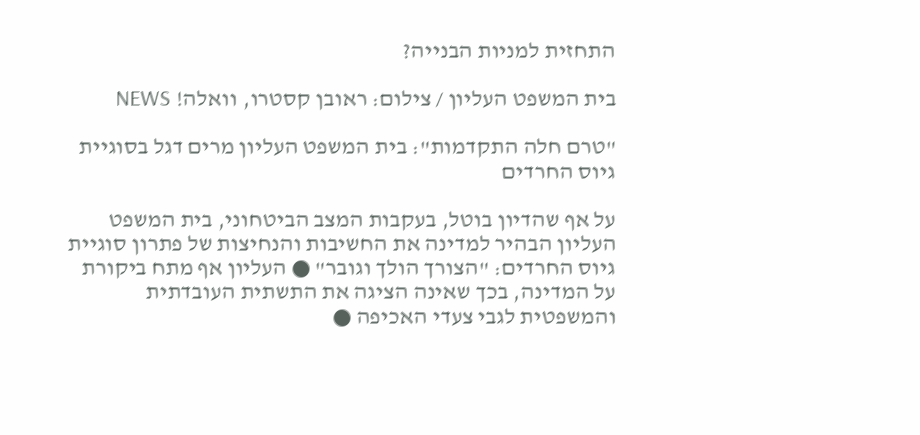התחזית למניות הבנייה?

בית המשפט העליון / צילום: ראובן קסטרו, וואלה! NEWS

"טרם חלה התקדמות": בית המשפט העליון מרים דגל בסוגיית גיוס החרדים

על אף שהדיון בוטל, בעקבות המצב הביטחוני, בית המשפט העליון הבהיר למדינה את החשיבות והנחיצות של פתרון סוגיית גיוס החרדים: "הצורך הולך וגובר" ● העליון אף מתח ביקורת על המדינה, בכך שאינה הציגה את התשתית העובדתית והמשפטית לגבי צעדי האכיפה ●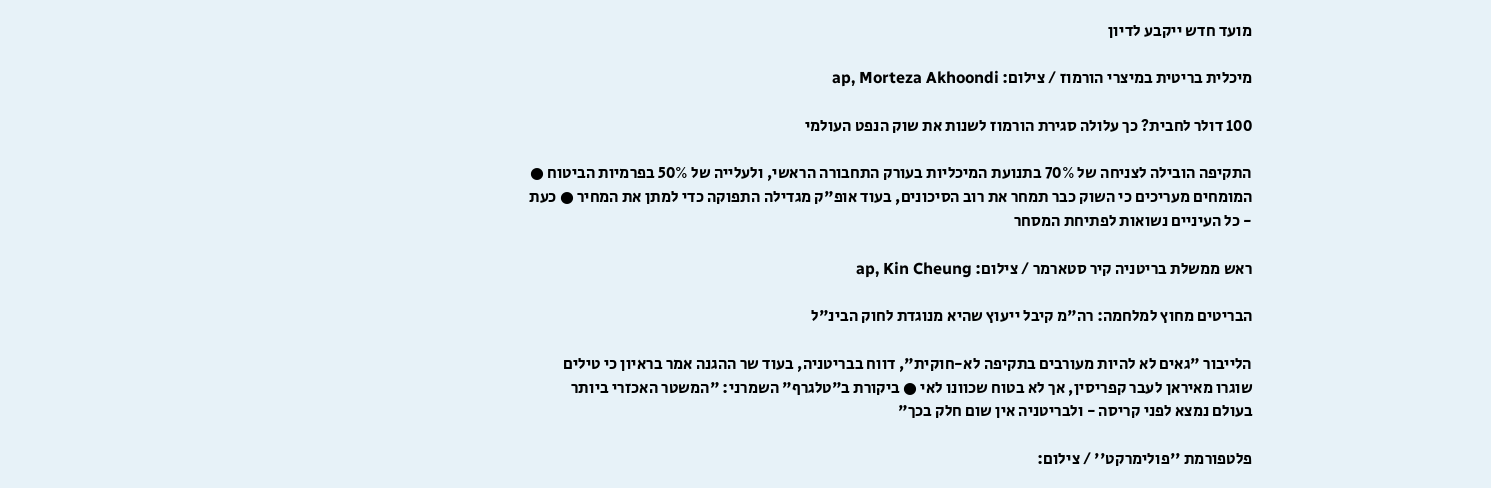מועד חדש ייקבע לדיון

מיכלית בריטית במיצרי הורמוז / צילום: ap, Morteza Akhoondi

100 דולר לחבית? כך עלולה סגירת הורמוז לשנות את שוק הנפט העולמי

התקיפה הובילה לצניחה של 70% בתנועת המיכליות בעורק התחבורה הראשי, ולעלייה של 50% בפרמיות הביטוח ● המומחים מעריכים כי השוק כבר תמחר את רוב הסיכונים, בעוד אופ"ק מגדילה התפוקה כדי למתן את המחיר ● כעת - כל העיניים נשואות לפתיחת המסחר

ראש ממשלת בריטניה קיר סטארמר / צילום: ap, Kin Cheung

הבריטים מחוץ למלחמה: רה"מ קיבל ייעוץ שהיא מנוגדת לחוק הבינ"ל

הלייבור "גאים לא להיות מעורבים בתקיפה לא-חוקית", דווח בבריטניה, בעוד שר ההגנה אמר בראיון כי טילים שוגרו מאיראן לעבר קפריסין, אך לא בטוח שכוונו לאי ● ביקורת ב"טלגרף" השמרני: "המשטר האכזרי ביותר בעולם נמצא לפני קריסה - ולבריטניה אין שום חלק בכך"

פלטפורמת ''פולימרקט'' / צילום: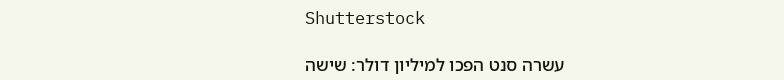Shutterstock

עשרה סנט הפכו למיליון דולר: שישה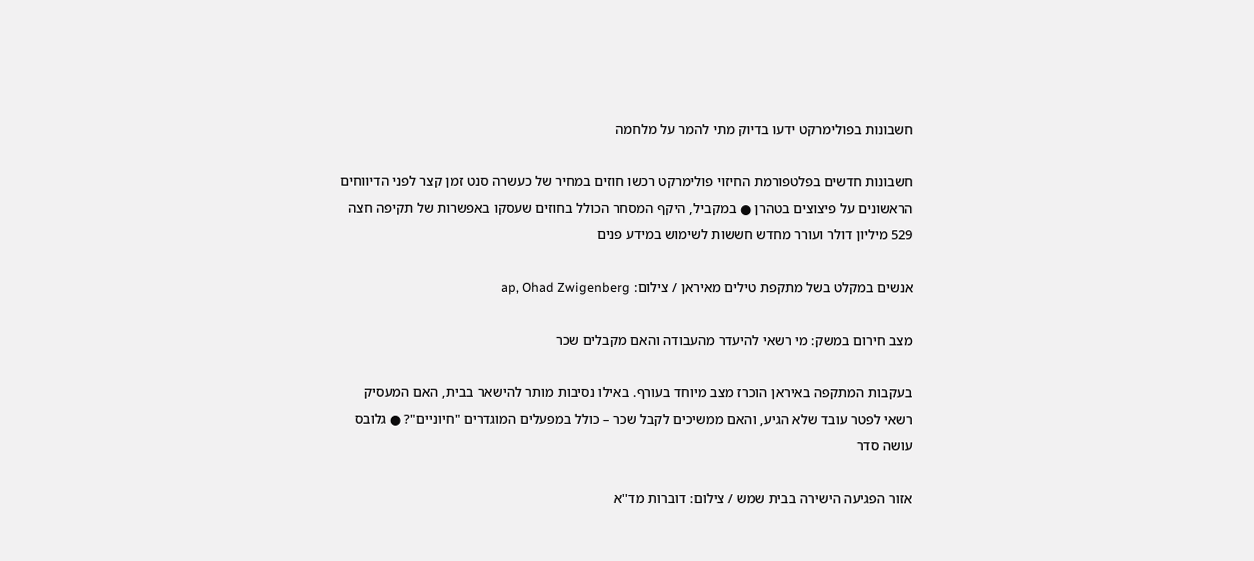חשבונות בפולימרקט ידעו בדיוק מתי להמר על מלחמה

חשבונות חדשים בפלטפורמת החיזוי פולימרקט רכשו חוזים במחיר של כעשרה סנט זמן קצר לפני הדיווחים הראשונים על פיצוצים בטהרן ● במקביל, היקף המסחר הכולל בחוזים שעסקו באפשרות של תקיפה חצה 529 מיליון דולר ועורר מחדש חששות לשימוש במידע פנים

אנשים במקלט בשל מתקפת טילים מאיראן / צילום: ap, Ohad Zwigenberg

מצב חירום במשק: מי רשאי להיעדר מהעבודה והאם מקבלים שכר

בעקבות המתקפה באיראן הוכרז מצב מיוחד בעורף. באילו נסיבות מותר להישאר בבית, האם המעסיק רשאי לפטר עובד שלא הגיע, והאם ממשיכים לקבל שכר – כולל במפעלים המוגדרים "חיוניים"? ● גלובס עושה סדר

אזור הפגיעה הישירה בבית שמש / צילום: דוברות מד''א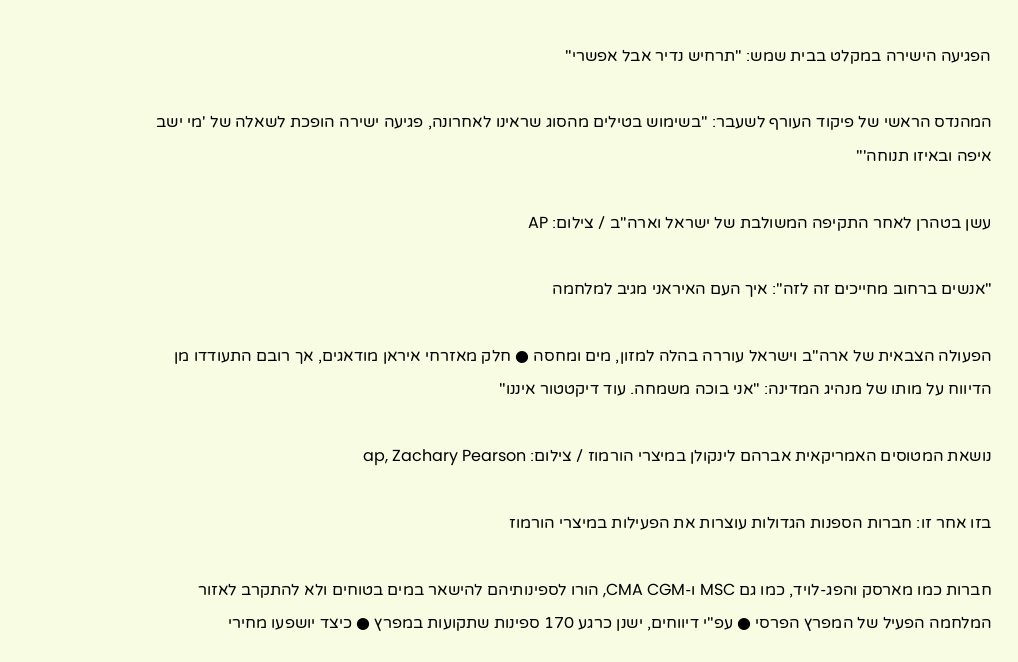הפגיעה הישירה במקלט בבית שמש: "תרחיש נדיר אבל אפשרי"

המהנדס הראשי של פיקוד העורף לשעבר: "בשימוש בטילים מהסוג שראינו לאחרונה, פגיעה ישירה הופכת לשאלה של 'מי ישב איפה ובאיזו תנוחה'"

עשן בטהרן לאחר התקיפה המשולבת של ישראל וארה''ב / צילום: AP

"אנשים ברחוב מחייכים זה לזה": איך העם האיראני מגיב למלחמה

הפעולה הצבאית של ארה"ב וישראל עוררה בהלה למזון, מים ומחסה ● חלק מאזרחי איראן מודאגים, אך רובם התעודדו מן הדיווח על מותו של מנהיג המדינה: "אני בוכה משמחה. עוד דיקטטור איננו"

נושאת המטוסים האמריקאית אברהם לינקולן במיצרי הורמוז / צילום: ap, Zachary Pearson

בזו אחר זו: חברות הספנות הגדולות עוצרות את הפעילות במיצרי הורמוז

חברות כמו מארסק והפג-לויד, כמו גם MSC ו-CMA CGM, הורו לספינותיהם להישאר במים בטוחים ולא להתקרב לאזור המלחמה הפעיל של המפרץ הפרסי ● עפ"י דיווחים, ישנן כרגע 170 ספינות שתקועות במפרץ ● כיצד יושפעו מחירי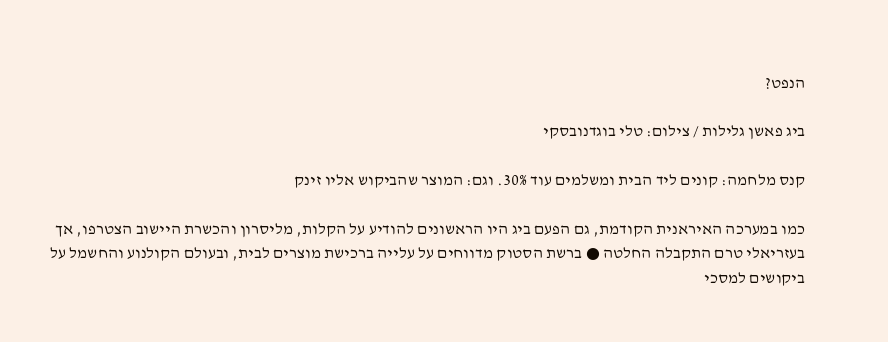הנפט?

ביג פאשן גלילות / צילום: טלי בוגדנובסקי

קנס מלחמה: קונים ליד הבית ומשלמים עוד 30%. וגם: המוצר שהביקוש אליו זינק

כמו במערכה האיראנית הקודמת, גם הפעם ביג היו הראשונים להודיע על הקלות, מליסרון והכשרת היישוב הצטרפו, אך בעזריאלי טרם התקבלה החלטה ● ברשת הסטוק מדווחים על עלייה ברכישת מוצרים לבית, ובעולם הקולנוע והחשמל על ביקושים למסכי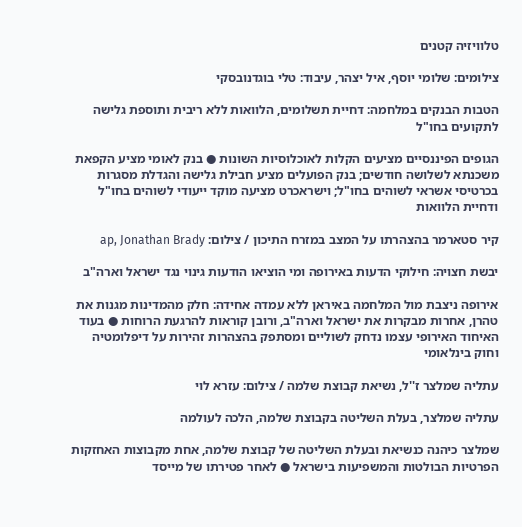טלוויזיה קטנים

צילומים: שלומי יוסף, איל יצהר, עיבוד: טלי בוגדנובסקי

הטבות הבנקים במלחמה: דחיית תשלומים, הלוואות ללא ריבית ותוספת גלישה לתקועים בחו"ל

הגופים הפיננסיים מציעים הקלות לאוכלוסיות השונות ● בנק לאומי מציע הקפאת משכנתא לשלושה חודשים; בנק הפועלים מציע חבילת גלישה והגדלת מסגרות בכרטיסי אשראי לשוהים בחו"ל; וישראכרט מציעה מוקד ייעודי לשוהים בחו"ל ודחיית הלוואות

קיר סטארמר בהצהרתו על המצב במזרח התיכון / צילום: ap, Jonathan Brady

יבשת חצויה: חילוקי הדעות באירופה ומי הוציאו הודעות גינוי נגד ישראל וארה"ב

אירופה ניצבת מול המלחמה באיראן ללא עמדה אחידה: חלק מהמדינות מגנות את טהרן, אחרות מבקרות את ישראל וארה"ב, ורובן קוראות להרגעת הרוחות ● בעוד האיחוד האירופי עצמו נדחק לשוליים ומסתפק בהצהרות זהירות על דיפלומטיה וחוק בינלאומי

עתליה שמלצר ז''ל, נשיאת קבוצת שלמה / צילום: עזרא לוי

עתליה שמלצר, בעלת השליטה בקבוצת שלמה, הלכה לעולמה

שמלצר כיהנה כנשיאת ובעלת השליטה של קבוצת שלמה, אחת מקבוצות האחזקות הפרטיות הבולטות והמשפיעות בישראל ● לאחר פטירתו של מייסד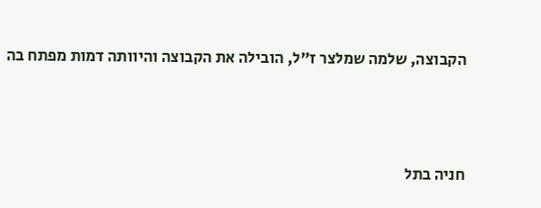הקבוצה, שלמה שמלצר ז"ל, הובילה את הקבוצה והיוותה דמות מפתח בה



חניה בתל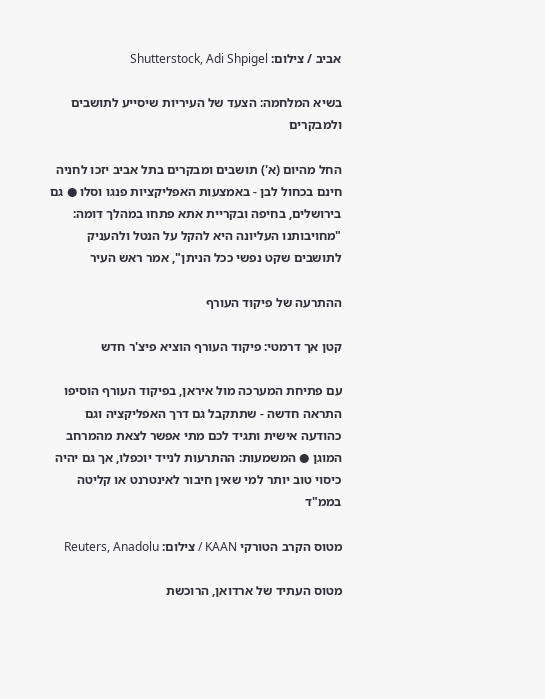אביב / צילום: Shutterstock, Adi Shpigel

בשיא המלחמה: הצעד של העיריות שיסייע לתושבים ולמבקרים

החל מהיום (א') תושבים ומבקרים בתל אביב יזכו לחניה חינם בכחול לבן - באמצעות האפליקציות פנגו וסלו ● גם בירושלים, בחיפה ובקריית אתא פתחו במהלך דומה: "מחויבותנו העליונה היא להקל על הנטל ולהעניק לתושבים שקט נפשי ככל הניתן", אמר ראש העיר

ההתרעה של פיקוד העורף

קטן אך דרמטי: פיקוד העורף הוציא פיצ'ר חדש

עם פתיחת המערכה מול איראן, בפיקוד העורף הוסיפו התראה חדשה - שתתקבל גם דרך האפליקציה וגם כהודעה אישית ותגיד לכם מתי אפשר לצאת מהמרחב המוגן ● המשמעות: ההתרעות לנייד יוכפלו, אך גם יהיה כיסוי טוב יותר למי שאין חיבור לאינטרנט או קליטה בממ"ד

מטוס הקרב הטורקי KAAN / צילום: Reuters, Anadolu

מטוס העתיד של ארדואן, הרוכשת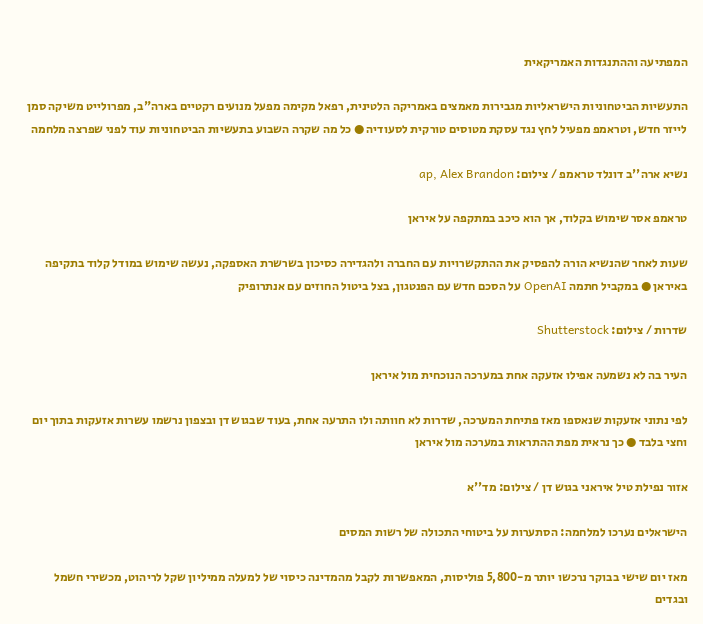המפתיעה וההתנגדות האמריקאית

התעשיות הביטחוניות הישראליות מגבירות מאמצים באמריקה הלטינית, רפאל מקימה מפעל מנועים רקטיים בארה"ב, מפרולייט משיקה סמן לייזר חדש, וטראמפ מפעיל לחץ נגד עסקת מטוסים טורקית לסעודיה ● כל מה שקרה השבוע בתעשיות הביטחוניות עוד לפני שפרצה מלחמה

נשיא ארה''ב דונלד טראמפ / צילום: ap, Alex Brandon

טראמפ אסר שימוש בקלוד, אך הוא כיכב במתקפה על איראן

שעות לאחר שהנשיא הורה להפסיק את ההתקשרויות עם החברה ולהגדירה כסיכון בשרשרת האספקה, נעשה שימוש במודל קלוד בתקיפה באיראן ● במקביל חתמה OpenAI על הסכם חדש עם הפנטגון, בצל ביטול החוזים עם אנתרופיק

שדרות / צילום: Shutterstock

העיר בה לא נשמעה אפילו אזעקה אחת במערכה הנוכחית מול איראן

לפי נתוני אזעקות שנאספו מאז פתיחת המערכה, שדרות לא חוותה ולו התרעה אחת, בעוד שבגוש דן ובצפון נרשמו עשרות אזעקות בתוך יום וחצי בלבד ● כך נראית מפת ההתראות במערכה מול איראן

אזור נפילת טיל איראני בגוש דן / צילום: מד''א

הישראלים נערכו למלחמה: הסתערות על ביטוחי התכולה של רשות המסים

מאז יום שישי בבוקר נרכשו יותר מ-5,800 פוליסות, המאפשרות לקבל מהמדינה כיסוי של למעלה ממיליון שקל לריהוט, מכשירי חשמל ובגדים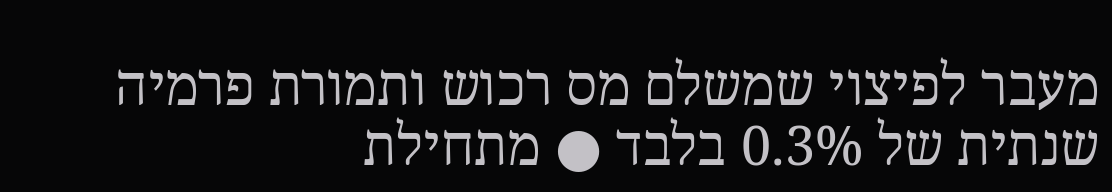מעבר לפיצוי שמשלם מס רכוש ותמורת פרמיה שנתית של 0.3% בלבד ● מתחילת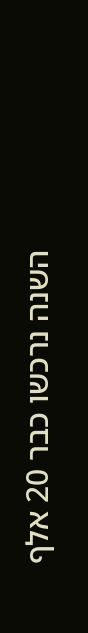השנה נרכשו כבר 20 אלף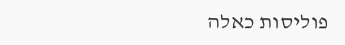פוליסות כאלה